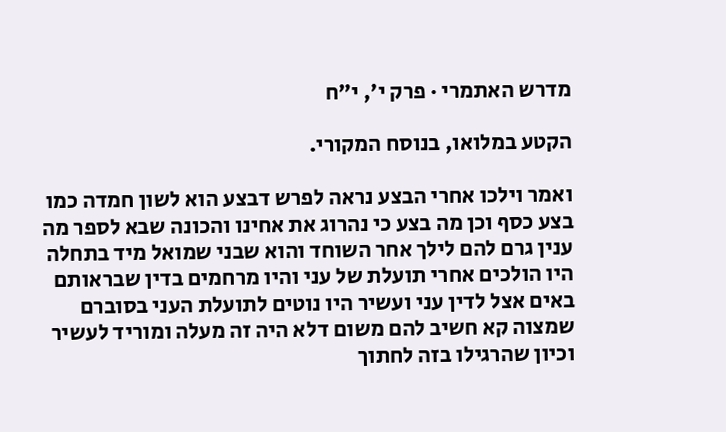מדרש האתמרי · פרק י׳, י״ח

הקטע במלואו, בנוסח המקורי.

ואמר וילכו אחרי הבצע נראה לפרש דבצע הוא לשון חמדה כמו בצע כסף וכן מה בצע כי נהרוג את אחינו והכונה שבא לספר מה ענין גרם להם לילך אחר השוחד והוא שבני שמואל מיד בתחלה היו הולכים אחרי תועלת של עני והיו מרחמים בדין שבראותם באים אצל לדין עני ועשיר היו נוטים לתועלת העני בסוברם שמצוה קא חשיב להם משום דלא היה זה מעלה ומוריד לעשיר וכיון שהרגילו בזה לחתוך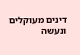דינים מעוקלים ונעשה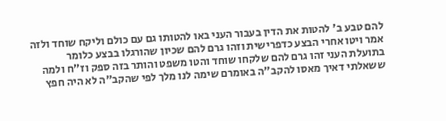להם טבע ב' להטות את הדין בעבור העני באו להטותו גם עם כולם וליקח שוחד ולזה אמר ויטו אחרי הבצע כדפרישית וזהו גרם להם שכיון שהורגלו בבצע כלומר בתועלת העני זהו גרם להם שלקחו שוחד והטו משפט והותר בזה ספק וז"ח ולמה ששאלתי דאיך מאסו להקב"ה באומרם שימה לנו מלך לפי שהקב"ה לא היה חפץ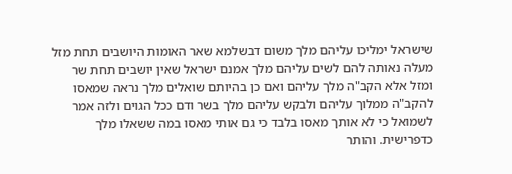שישראל ימליכו עליהם מלך משום דבשלמא שאר האומות היושבים תחת מזל מעלה נאותה להם לשים עליהם מלך אמנם ישראל שאין יושבים תחת שר ומזל אלא הקב"ה מלך עליהם ואם כן בהיותם שואלים מלך נראה שמאסו להקב"ה ממלוך עליהם ולבקש עליהם מלך בשר ודם ככל הגוים ולזה אמר לשמואל כי לא אותך מאסו בלבד כי גם אותי מאסו במה ששאלו מלך כדפרישית. והותר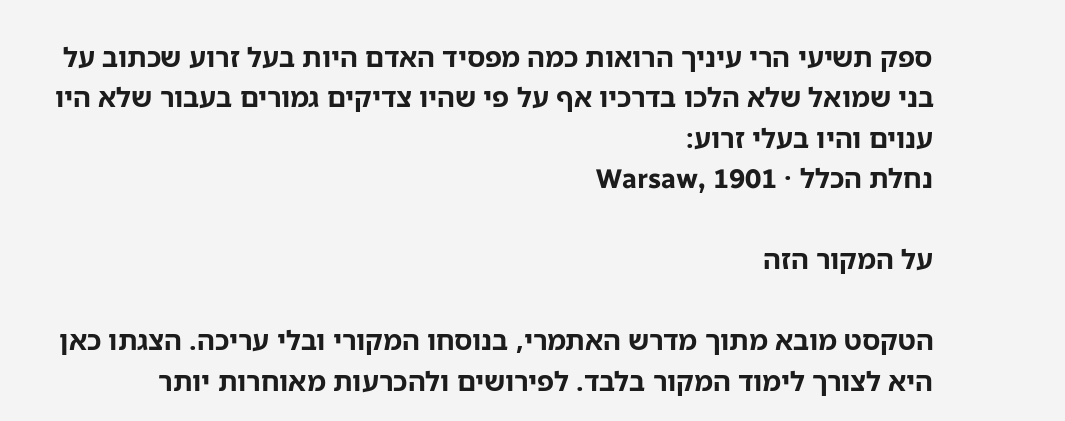ספק תשיעי הרי עיניך הרואות כמה מפסיד האדם היות בעל זרוע שכתוב על בני שמואל שלא הלכו בדרכיו אף על פי שהיו צדיקים גמורים בעבור שלא היו ענוים והיו בעלי זרוע:
נחלת הכלל · Warsaw, 1901

על המקור הזה

הטקסט מובא מתוך מדרש האתמרי, בנוסחו המקורי ובלי עריכה. הצגתו כאן היא לצורך לימוד המקור בלבד. לפירושים ולהכרעות מאוחרות יותר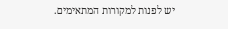יש לפנות למקורות המתאימים.